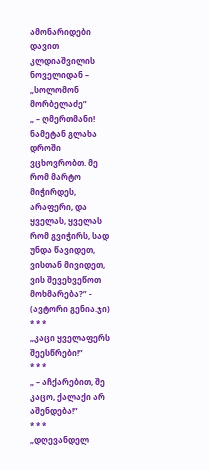ამონარიდები დავით კლდიაშვილის ნოველიდან – „სოლომონ მორბელაძე”
„ – ღმერთმანი! ნამეტან გლახა დროში ვცხოვრობთ. მე რომ მარტო მიჭირდეს, არაფერი, და ყველას, ყველას რომ გვიჭირს, სად უნდა წავიდეთ, ვისთან მივიდეთ, ვის შევეხვეწოთ მოხმარება?” - (ავტორი გენია.ჯი)
* * *
„კაცი ყველაფერს შეესწრები!”
* * *
„ – აჩქარებით, შე კაცო, ქალაქი არ აშენდება!”
* * *
„დღევანდელ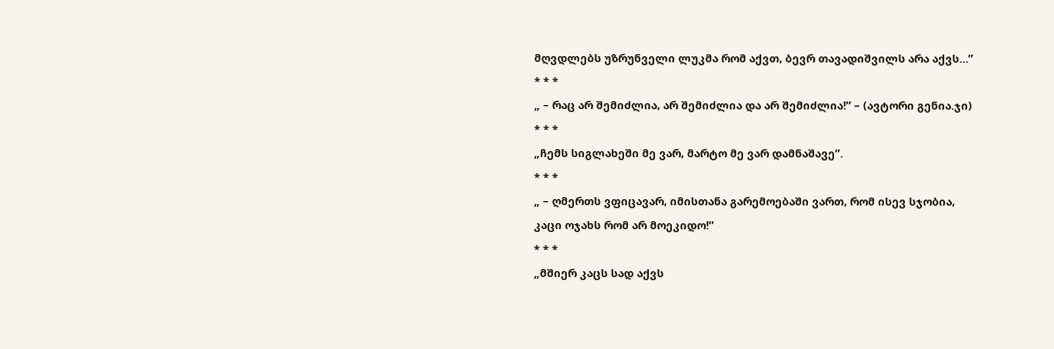მღვდლებს უზრუნველი ლუკმა რომ აქვთ, ბევრ თავადიშვილს არა აქვს…”
* * *
„ – რაც არ შემიძლია, არ შემიძლია და არ შემიძლია!” – (ავტორი გენია.ჯი)
* * *
„ჩემს სიგლახეში მე ვარ, მარტო მე ვარ დამნაშავე”.
* * *
„ – ღმერთს ვფიცავარ, იმისთანა გარემოებაში ვართ, რომ ისევ სჯობია, კაცი ოჯახს რომ არ მოეკიდო!”
* * *
„მშიერ კაცს სად აქვს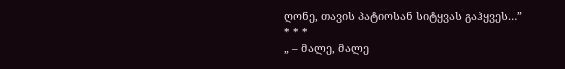ღონე, თავის პატიოსან სიტყვას გაჰყვეს…”
* * *
„ – მალე, მალე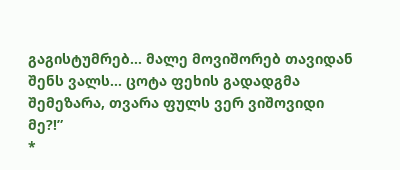გაგისტუმრებ… მალე მოვიშორებ თავიდან შენს ვალს… ცოტა ფეხის გადადგმა შემეზარა, თვარა ფულს ვერ ვიშოვიდი მე?!”
*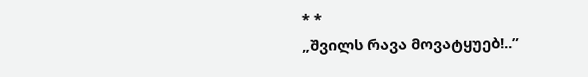* *
„შვილს რავა მოვატყუებ!..”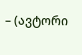– (ავტორი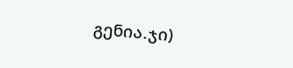გენია.ჯი)